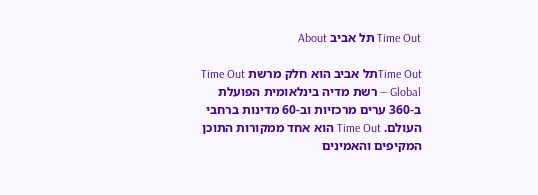Time Out תל אביב About

Time Outתל אביב הוא חלק מרשת Time Out Global — רשת מדיה בינלאומית הפועלת ב-360 ערים מרכזיות וב-60 מדינות ברחבי העולם. Time Out הוא אחד ממקורות התוכן המקיפים והאמינים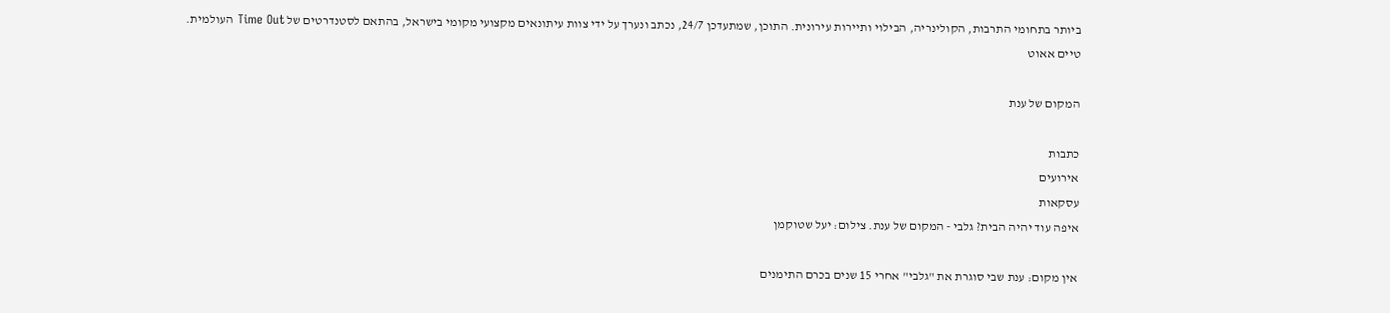ביותר בתחומי התרבות, הקולינריה, הבילוי ותיירות עירונית. התוכן, שמתעדכן 24/7, נכתב ונערך על ידי צוות עיתונאים מקצועי מקומי בישראל, בהתאם לסטנדרטים של Time Out העולמית.
טיים אאוט

המקום של ענת

כתבות
אירועים
עסקאות
איפה עוד יהיה הבית? גלבי - המקום של ענת. צילום: יעל שטוקמן

אין מקום: ענת שבי סוגרת את "גלבי" אחרי 15 שנים בכרם התימנים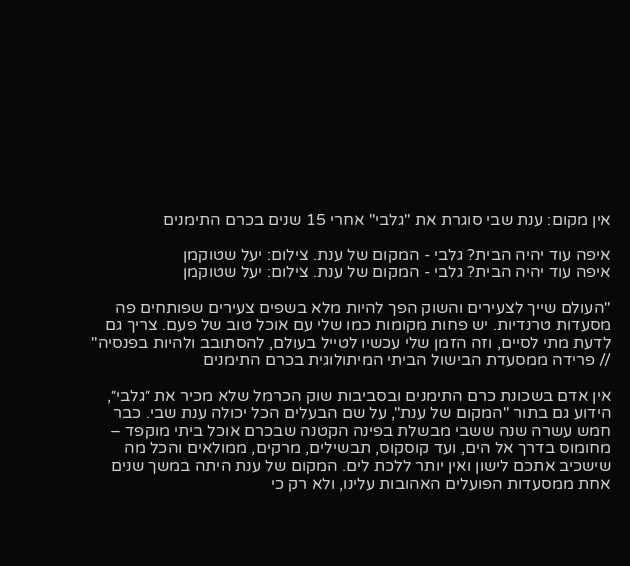אין מקום: ענת שבי סוגרת את "גלבי" אחרי 15 שנים בכרם התימנים

איפה עוד יהיה הבית? גלבי - המקום של ענת. צילום: יעל שטוקמן
איפה עוד יהיה הבית? גלבי - המקום של ענת. צילום: יעל שטוקמן

"העולם שייך לצעירים והשוק הפך להיות מלא בשפים צעירים שפותחים פה מסעדות טרנדיות. יש פחות מקומות כמו שלי עם אוכל טוב של פעם. צריך גם לדעת מתי לסיים, וזה הזמן שלי עכשיו לטייל בעולם, להסתובב ולהיות בפנסיה" // פרידה ממסעדת הבישול הביתי המיתולוגית בכרם התימנים

אין אדם בשכונת כרם התימנים ובסביבות שוק הכרמל שלא מכיר את ״גלבי״, הידוע גם בתור "המקום של ענת", על שם הבעלים הכל יכולה ענת שבי. כבר חמש עשרה שנה ששבי מבשלת בפינה הקטנה שבכרם אוכל ביתי מוקפד – מחומוס בדרך אל הים, ועד קוסקוס, תבשילים, מרקים, ממולאים והכל מה שישכיב אתכם לישון ואין יותר ללכת לים. המקום של ענת היתה במשך שנים אחת ממסעדות הפועלים האהובות עלינו, ולא רק כי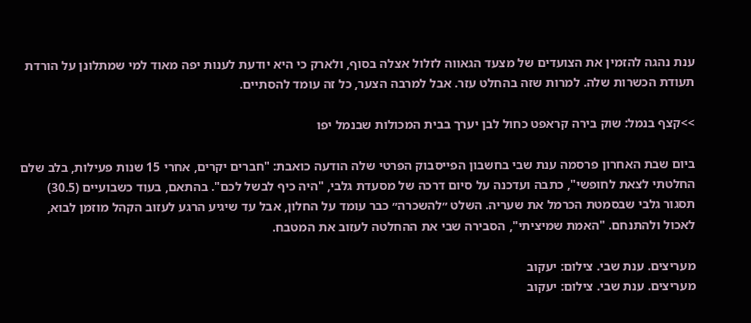ענת נהגה להזמין את הצועדים של מצעד הגאווה לזלול אצלה בסוף, ולארק כי היא יודעת לענות יפה מאוד למי שמתלונן על הורדת תעודת הכשרות שלה. למרות שזה בהחלט עזר. אבל למרבה הצער, כל זה עומד להסתיים.

>>קצף בנמל: שוק בירה קראפט כחול לבן יערך בבית המכולות שבנמל יפו

ביום שבת האחרון פרסמה ענת שבי בחשבון הפייסבוק הפרטי שלה הודעה כואבת: "חברים יקרים, אחרי 15 שנות פעילות, בלב שלם החלטתי לצאת לחופשי", כתבה ועדכנה על סיום דרכה של מסעדת גלבי, "היה כיף לבשל לכם". בהתאם, בעוד כשבועיים (30.5) תסגור גלבי שבסמטת הכרמל את שעריה. השלט ״להשכרה״ כבר עומד על החלון, אבל עד שיגיע הרגע לעזוב הקהל מוזמן לבוא, לאכול ולהתנחם. "האמת שמיציתי", הסבירה שבי את ההחלטה לעזוב את המטבח.

מעריצים. ענת שבי. צילום: יעקוב
מעריצים. ענת שבי. צילום: יעקוב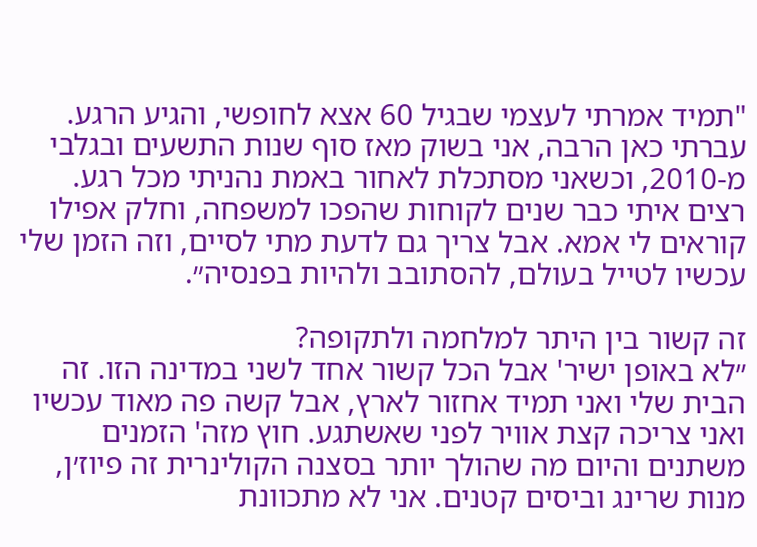"תמיד אמרתי לעצמי שבגיל 60 אצא לחופשי, והגיע הרגע. עברתי כאן הרבה, אני בשוק מאז סוף שנות התשעים ובגלבי מ-2010, וכשאני מסתכלת לאחור באמת נהניתי מכל רגע. רצים איתי כבר שנים לקוחות שהפכו למשפחה, וחלק אפילו קוראים לי אמא. אבל צריך גם לדעת מתי לסיים, וזה הזמן שלי עכשיו לטייל בעולם, להסתובב ולהיות בפנסיה״.

זה קשור בין היתר למלחמה ולתקופה?
״לא באופן ישיר' אבל הכל קשור אחד לשני במדינה הזו. זה הבית שלי ואני תמיד אחזור לארץ, אבל קשה פה מאוד עכשיו ואני צריכה קצת אוויר לפני שאשתגע. חוץ מזה' הזמנים משתנים והיום מה שהולך יותר בסצנה הקולינרית זה פיוז׳ן, מנות שרינג וביסים קטנים. אני לא מתכוונת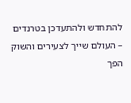להתחדש ולהתעדכן בטרנדים – העולם שייך לצעירים והשוק הפך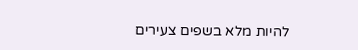להיות מלא בשפים צעירים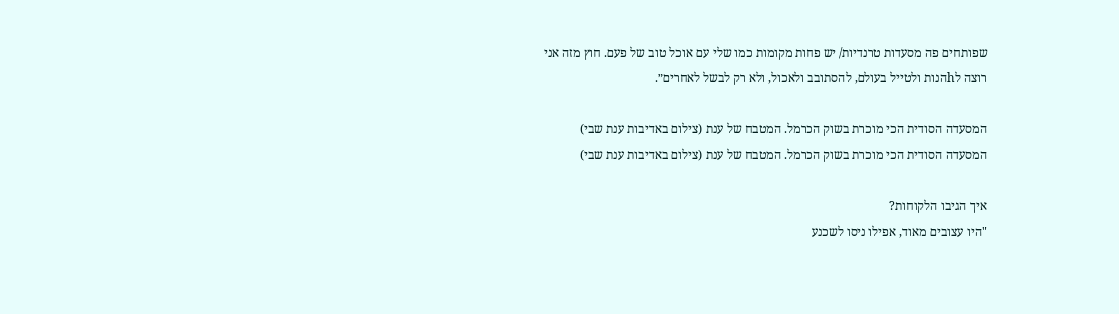שפותחים פה מסעדות טרנדיות/ יש פחות מקומות כמו שלי עם אוכל טוב של פעם. חוץ מזה אני רוצה לhהנות ולטייל בעולם, להסתובב ולאכול, ולא רק לבשל לאחרים״.

המסעדה הסודית הכי מוכרת בשוק הכרמל. המטבח של ענת (צילום באדיבות ענת שבי)
המסעדה הסודית הכי מוכרת בשוק הכרמל. המטבח של ענת (צילום באדיבות ענת שבי)

איך הגיבו הלקוחות?
"היו עצובים מאוד, אפילו ניסו לשכנע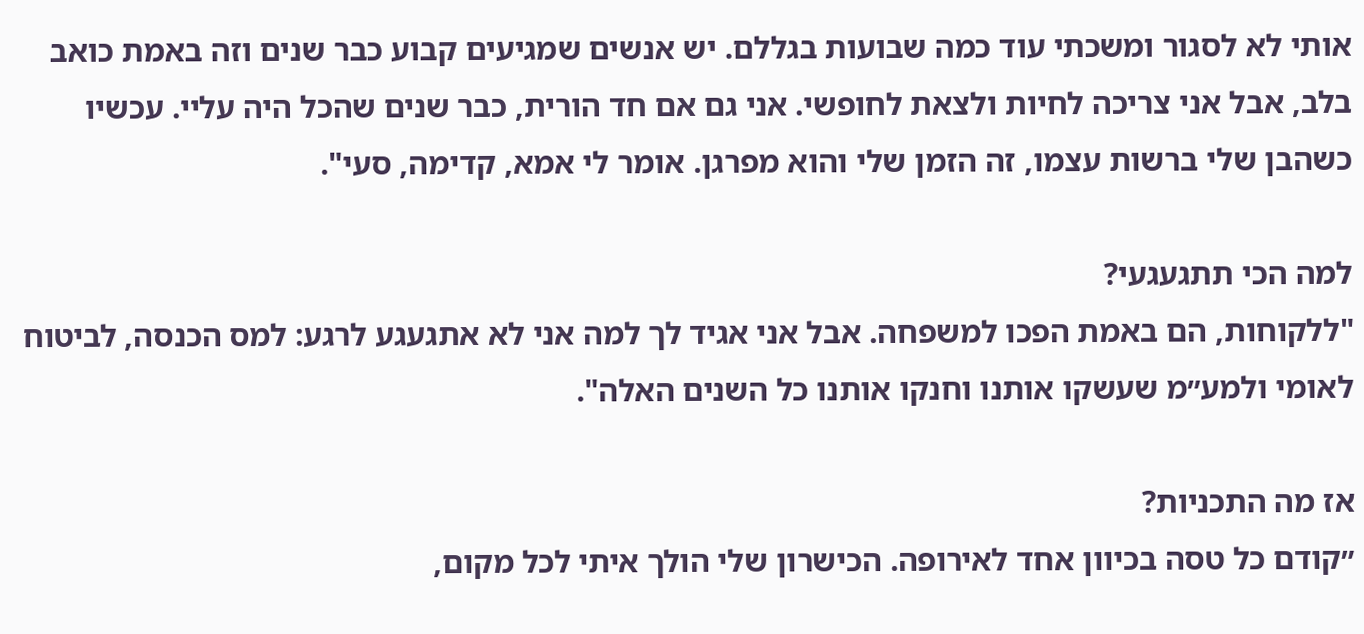אותי לא לסגור ומשכתי עוד כמה שבועות בגללם. יש אנשים שמגיעים קבוע כבר שנים וזה באמת כואב בלב, אבל אני צריכה לחיות ולצאת לחופשי. אני גם אם חד הורית, כבר שנים שהכל היה עליי. עכשיו כשהבן שלי ברשות עצמו, זה הזמן שלי והוא מפרגן. אומר לי אמא, קדימה, סעי".

למה הכי תתגעגעי?
"ללקוחות, הם באמת הפכו למשפחה. אבל אני אגיד לך למה אני לא אתגעגע לרגע: למס הכנסה, לביטוח לאומי ולמע״מ שעשקו אותנו וחנקו אותנו כל השנים האלה".

אז מה התכניות?
״קודם כל טסה בכיוון אחד לאירופה. הכישרון שלי הולך איתי לכל מקום,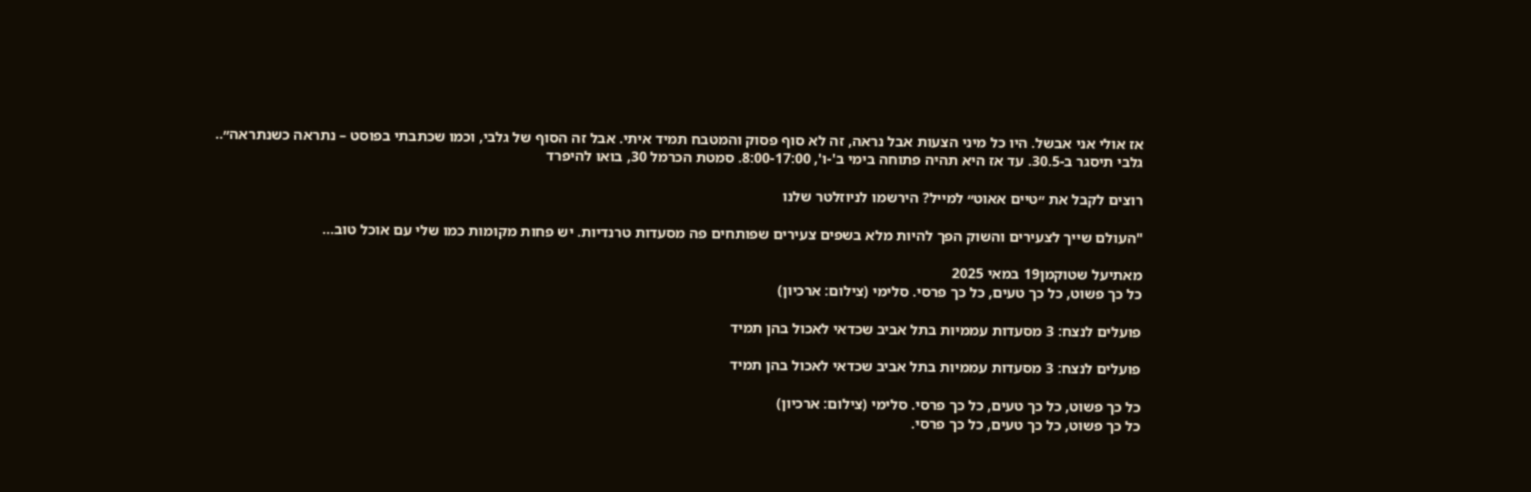אז אולי אני אבשל. היו כל מיני הצעות אבל נראה, זה לא סוף פסוק והמטבח תמיד איתי. אבל זה הסוף של גלבי, וכמו שכתבתי בפוסט – נתראה כשנתראה״..
גלבי תיסגר ב-30.5. עד אז היא תהיה פתוחה בימי ב'-ו', 8:00-17:00. סמטת הכרמל 30, בואו להיפרד

רוצים לקבל את ״טיים אאוט״ למייל? הירשמו לניוזלטר שלנו

"העולם שייך לצעירים והשוק הפך להיות מלא בשפים צעירים שפותחים פה מסעדות טרנדיות. יש פחות מקומות כמו שלי עם אוכל טוב...

מאתיעל שטוקמן19 במאי 2025
כל כך פשוט, כל כך טעים, כל כך פרסי. סלימי (צילום: ארכיון)

פועלים לנצח: 3 מסעדות עממיות בתל אביב שכדאי לאכול בהן תמיד

פועלים לנצח: 3 מסעדות עממיות בתל אביב שכדאי לאכול בהן תמיד

כל כך פשוט, כל כך טעים, כל כך פרסי. סלימי (צילום: ארכיון)
כל כך פשוט, כל כך טעים, כל כך פרסי.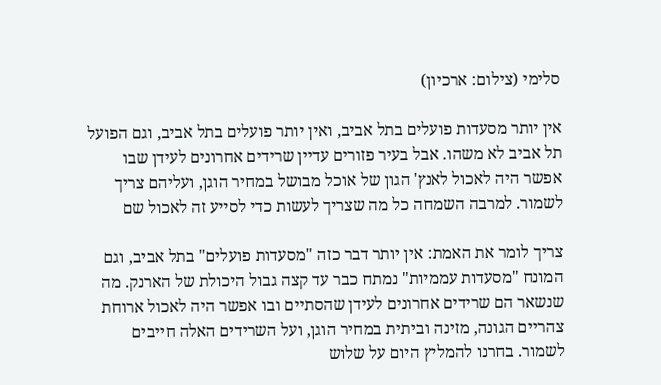סלימי (צילום: ארכיון)

אין יותר מסעדות פועלים בתל אביב, ואין יותר פועלים בתל אביב, וגם הפועל תל אביב לא משהו. אבל בעיר פזורים עדיין שרידים אחרונים לעידן שבו אפשר היה לאכול לאנץ' הגון של אוכל מבושל במחיר הוגן, ועליהם צריך לשמור. למרבה השמחה כל מה שצריך לעשות כדי לסייע זה לאכול שם

צריך לומר את האמת: אין יותר דבר כזה "מסעדות פועלים" בתל אביב, וגם המונח "מסעדות עממיות" נמתח כבר עד קצה גבול היכולת של הארנק. מה שנשאר הם שרידים אחרונים לעידן שהסתיים ובו אפשר היה לאכול ארוחת צהריים הגונה, מזינה וביתית במחיר הוגן, ועל השרידים האלה חייבים לשמור. בחרנו להמליץ היום על שלוש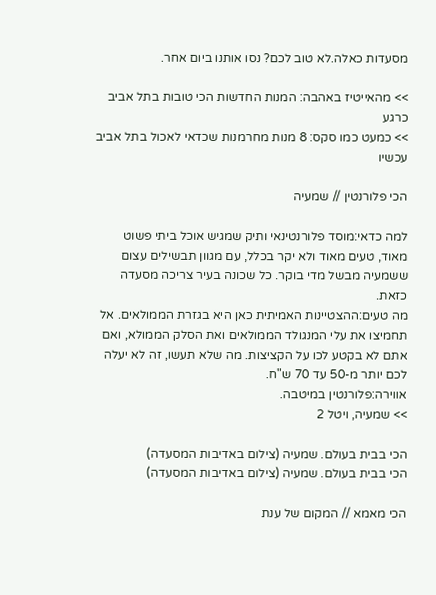מסעדות כאלה.לא טוב לכם? נסו אותנו ביום אחר.

>> מהאייטיז באהבה: המנות החדשות הכי טובות בתל אביב כרגע
>> כמעט כמו סקס: 8 מנות מחרמנות שכדאי לאכול בתל אביב עכשיו

הכי פלורנטין // שמעיה

למה כדאי:מוסד פלורנטינאי ותיק שמגיש אוכל ביתי פשוט מאוד, טעים מאוד ולא יקר בכלל, עם מגוון תבשילים עצום ששמעיה מבשל מדי בוקר. כל שכונה בעיר צריכה מסעדה כזאת.
מה טעים:ההצטיינות האמיתית כאן היא בגזרת הממולאים. אל תחמיצו את עלי המנגולד הממולאים ואת הסלק הממולא, ואם אתם לא בקטע לכו על הקציצות. מה שלא תעשו, זה לא יעלה לכם יותר מ-50 עד 70 ש"ח.
אווירה:פלורנטין במיטבה.
>> שמעיה, ויטל 2

הכי בבית בעולם. שמעיה (צילום באדיבות המסעדה)
הכי בבית בעולם. שמעיה (צילום באדיבות המסעדה)

הכי מאמא // המקום של ענת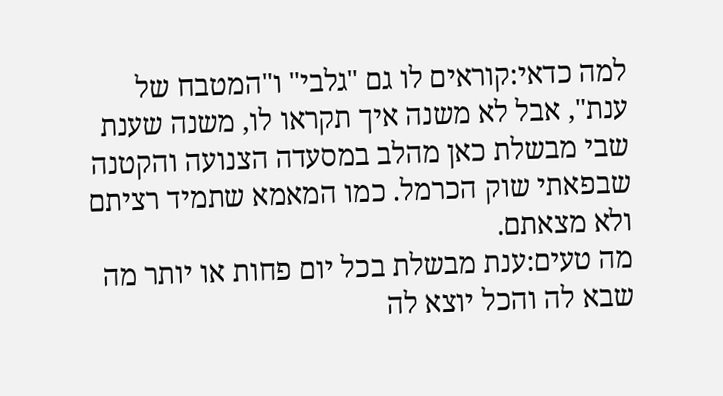למה כדאי:קוראים לו גם "גלבי" ו"המטבח של ענת", אבל לא משנה איך תקראו לו, משנה שענת שבי מבשלת כאן מהלב במסעדה הצנועה והקטנה שבפאתי שוק הכרמל. כמו המאמא שתמיד רציתם ולא מצאתם.
מה טעים:ענת מבשלת בכל יום פחות או יותר מה שבא לה והכל יוצא לה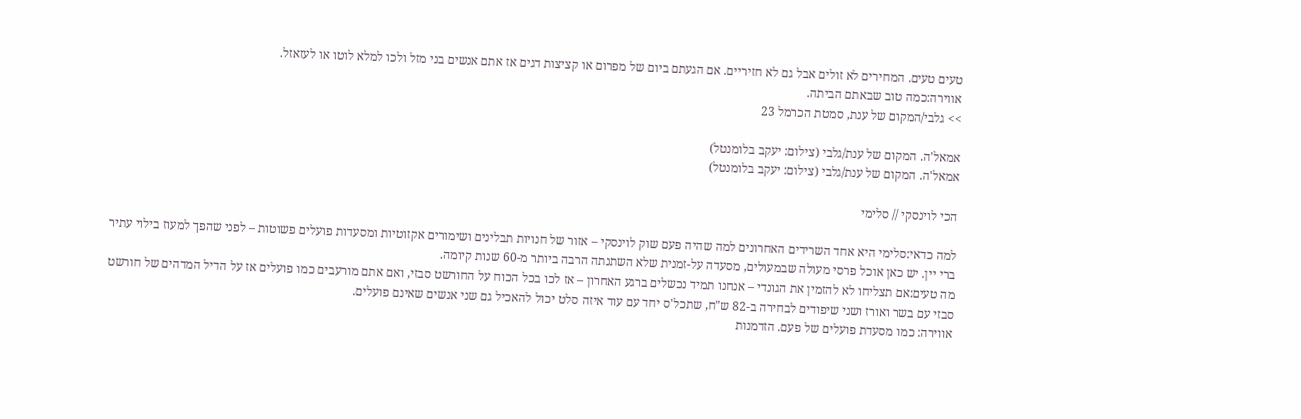טעים טעים. המחירים לא זולים אבל גם לא חזיריים. אם הגעתם ביום של מפרום או קציצות דגים אז אתם אנשים בני מזל ולכו למלא לוטו או לעזאזל.
אווירה:כמה טוב שבאתם הביתה.
>> גלבי/המקום של ענת, סמטת הכרמל 23

אמאל'ה. המקום של ענת/גלבי (צילום: יעקב בלומנטל)
אמאל'ה. המקום של ענת/גלבי (צילום: יעקב בלומנטל)

הכי לוינסקי // סלימי

למה כדאי:סלימי היא אחד השרידים האחרונים למה שהיה פעם שוק לוינסקי – אזור של חנויות תבלינים ושימורים אקזוטיות ומסעדות פועלים פשוטות – לפני שהפך למעוז בילוי עתיר ברי יין. יש כאן אוכל פרסי מעולה שבמעולים, מסעדה על-זמנית שלא השתנתה הרבה ביותר מ-60 שנות קיומה.
מה טעים:אם תצליחו לא להזמין את הגונדי – אנחנו תמיד נכשלים ברגע האחרון – אז לכו בכל הכוח על החורשט סבזי, ואם אתם מורעבים כמו פועלים אז על הדיל המדהים של חורשט סבזי עם בשר ואורז ושני שיפודים לבחירה ב-82 ש"ח, שתכל'ס יחד עם עוד איזה סלט יכול להאכיל גם שני אנשים שאינם פועלים.
אווירה: כמו מסעדת פועלים של פעם. הזדמנות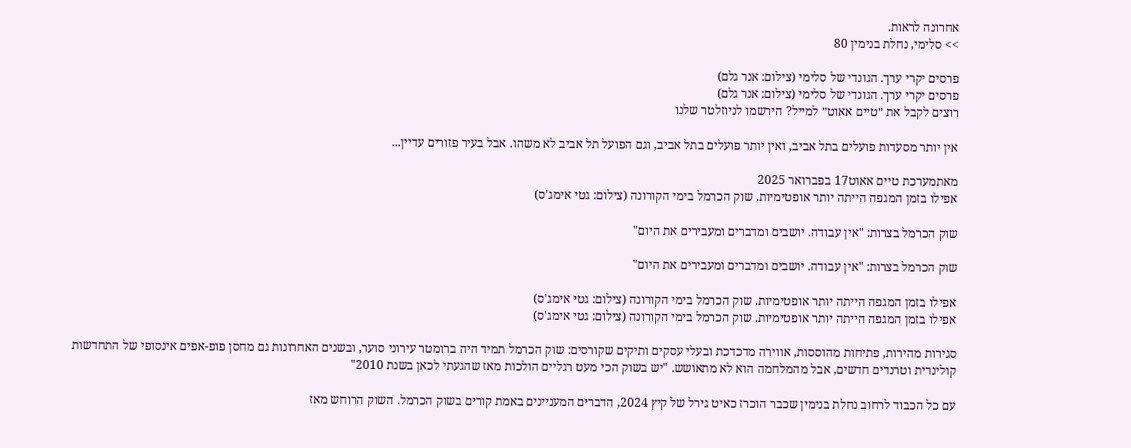אחרונה לראות.
>> סלימי, נחלת בנימין 80

פרסים יקרי ערך. הגונדי של סלימי (צילום: אנר גלם)
פרסים יקרי ערך. הגונדי של סלימי (צילום: אנר גלם)
רוצים לקבל את ״טיים אאוט״ למייל? הירשמו לניוזלטר שלנו

אין יותר מסעדות פועלים בתל אביב, ואין יותר פועלים בתל אביב, וגם הפועל תל אביב לא משהו. אבל בעיר פזורים עדיין...

מאתמערכת טיים אאוט17 בפברואר 2025
אפילו בזמן המגפה הייתה יותר אופטימיות. שוק הכרמל בימי הקורונה (צילום: גטי אימג'ס)

שוק הכרמל בצרות: "אין עבודה. יושבים ומדברים ומעבירים את היום"

שוק הכרמל בצרות: "אין עבודה. יושבים ומדברים ומעבירים את היום"

אפילו בזמן המגפה הייתה יותר אופטימיות. שוק הכרמל בימי הקורונה (צילום: גטי אימג'ס)
אפילו בזמן המגפה הייתה יותר אופטימיות. שוק הכרמל בימי הקורונה (צילום: גטי אימג'ס)

סגירות מהירות, פתיחות מהוססות, אווירה מדכדכת ובעלי עסקים ותיקים שקורסים: שוק הכרמל תמיד היה ברומטר עירוני סוער, ובשנים האחרונות גם מחסן פופ-אפים אינסופי של התחדשות קולינרית וטרנדים חדשים, אבל מהמלחמה הוא לא מתאושש. "יש בשוק הכי מעט רגליים הולכות מאז שהגעתי לכאן בשנת 2010"

עם כל הכבוד לרחוב נחלת בנימין שכבר הוכרז כאיט גירל של קיץ 2024, הדברים המעניינים באמת קורים בשוק הכרמל. השוק הרוחש מאז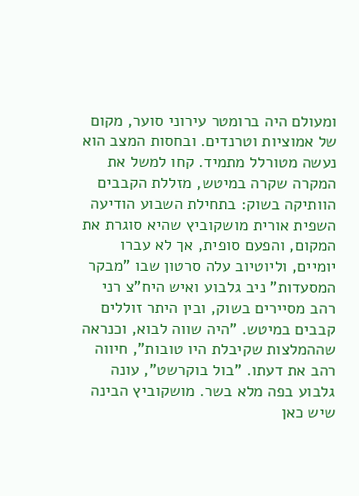ומעולם היה ברומטר עירוני סוער, מקום של אמוציות וטרנדים. ובחסות המצב הוא נעשה מטורלל מתמיד. קחו למשל את המקרה שקרה במיטש, מזללת הקבבים הוותיקה בשוק: בתחילת השבוע הודיעה השפית אורית מושקוביץ שהיא סוגרת את המקום, והפעם סופית, אך לא עברו יומיים, וליוטיוב עלה סרטון שבו "מבקר המסעדות" ניב גלבוע ואיש היח"צ רני רהב מסיירים בשוק, ובין היתר זוללים קבבים במיטש. "היה שווה לבוא, וכנראה שההמלצות שקיבלת היו טובות", חיווה רהב את דעתו. "בול בוקרשט", עונה גלבוע בפה מלא בשר. מושקוביץ הבינה שיש כאן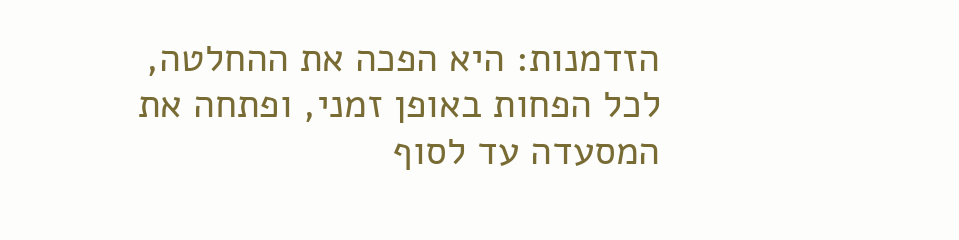הזדמנות: היא הפכה את ההחלטה, לכל הפחות באופן זמני, ופתחה את המסעדה עד לסוף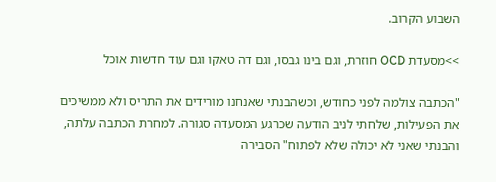השבוע הקרוב.

>>מסעדת OCD חוזרת, וגם בינו גבסו, וגם דה טאקו וגם עוד חדשות אוכל

"הכתבה צולמה לפני כחודש, וכשהבנתי שאנחנו מורידים את התריס ולא ממשיכים את הפעילות, שלחתי לניב הודעה שכרגע המסעדה סגורה. למחרת הכתבה עלתה, והבנתי שאני לא יכולה שלא לפתוח" הסבירה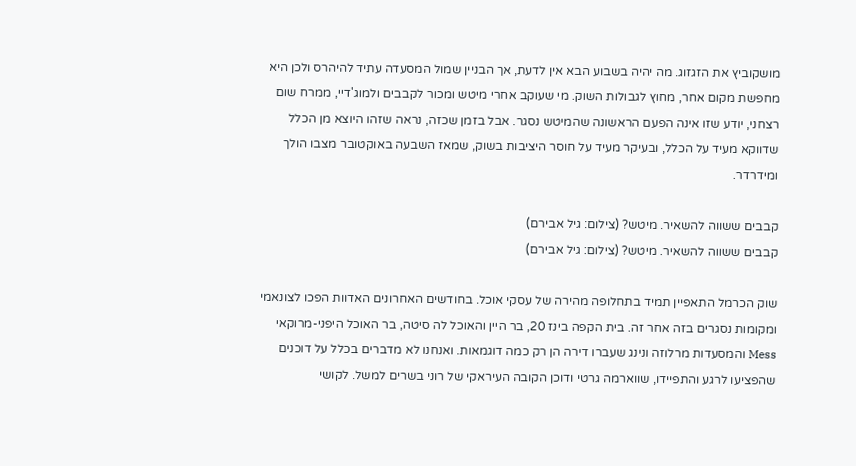מושקוביץ את הזגזוג. מה יהיה בשבוע הבא אין לדעת, אך הבניין שמול המסעדה עתיד להיהרס ולכן היא מחפשת מקום אחר, מחוץ לגבולות השוק. מי שעוקב אחרי מיטש ומכור לקבבים ולמוג'דיי, ממרח שום רצחני, יודע שזו אינה הפעם הראשונה שהמיטש נסגר. אבל בזמן שכזה, נראה שזהו היוצא מן הכלל שדווקא מעיד על הכלל, ובעיקר מעיד על חוסר היציבות בשוק, שמאז השבעה באוקטובר מצבו הולך ומידרדר.

קבבים ששווה להשאיר. מיטש? (צילום: גיל אבירם)
קבבים ששווה להשאיר. מיטש? (צילום: גיל אבירם)

שוק הכרמל התאפיין תמיד בתחלופה מהירה של עסקי אוכל. בחודשים האחרונים האדוות הפכו לצונאמי ומקומות נסגרים בזה אחר זה. בית הקפה בינז 20, בר היין והאוכל לה סיטה, בר האוכל היפני-מרוקאי Mess והמסעדות מרלוזה ונינג שעברו דירה הן רק כמה דוגמאות. ואנחנו לא מדברים בכלל על דוכנים שהפציעו לרגע והתפיידו, שווארמה גרטי ודוכן הקובה העיראקי של רוני בשרים למשל. לקושי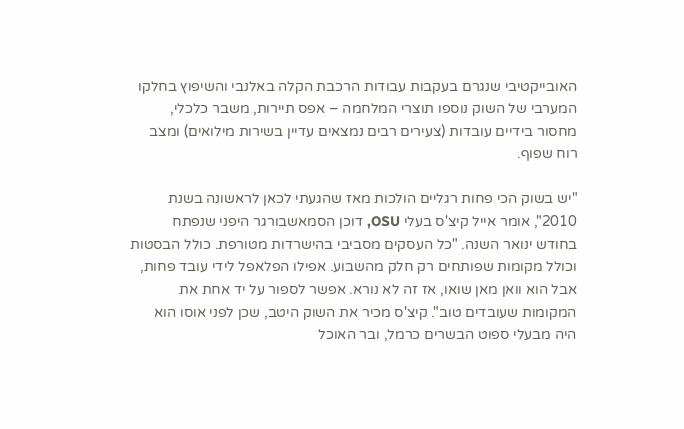האובייקטיבי שנגרם בעקבות עבודות הרכבת הקלה באלנבי והשיפוץ בחלקו המערבי של השוק נוספו תוצרי המלחמה – אפס תיירות, משבר כלכלי, מחסור בידיים עובדות (צעירים רבים נמצאים עדיין בשירות מילואים) ומצב רוח שפוף.

"יש בשוק הכי פחות רגליים הולכות מאז שהגעתי לכאן לראשונה בשנת 2010", אומר אייל קיצ'ס בעלי OSU, דוכן הסמאשבורגר היפני שנפתח בחודש ינואר השנה. "כל העסקים מסביבי בהישרדות מטורפת. כולל הבסטות וכולל מקומות שפותחים רק חלק מהשבוע. אפילו הפלאפל לידי עובד פחות, אבל הוא וואן מאן שואו, אז זה לא נורא. אפשר לספור על יד אחת את המקומות שעובדים טוב". קיצ'ס מכיר את השוק היטב, שכן לפני אוסו הוא היה מבעלי ספוט הבשרים כרמל, ובר האוכל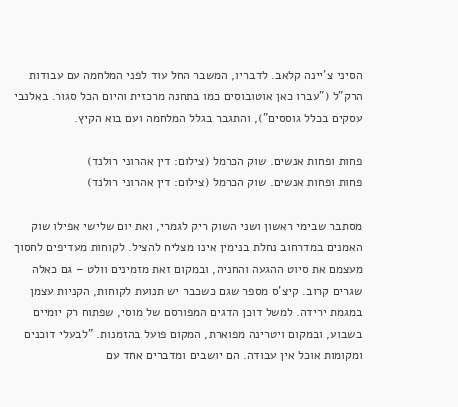הסיני צ'יינה קלאב. לדבריו, המשבר החל עוד לפני המלחמה עם עבודות הרק"ל ("עברו כאן אוטובוסים כמו בתחנה מרכזית והיום הכל סגור. באלנבי עסקים בכלל גוססים"), והתגבר בגלל המלחמה ועם בוא הקיץ.

פחות ופחות אנשים. שוק הכרמל (צילום: דין אהרוני רולנד)
פחות ופחות אנשים. שוק הכרמל (צילום: דין אהרוני רולנד)

מסתבר שבימי ראשון ושני השוק ריק לגמרי, ואת יום שלישי אפילו שוק האמנים במדרחוב נחלת בנימין אינו מצליח להציל. לקוחות מעדיפים לחסוך מעצמם את סיוט ההגעה והחניה, ובמקום זאת מזמינים וולט – גם כאלה שגרים קרוב. קיצ'ס מספר שגם כשכבר יש תנועת לקוחות, הקניות עצמן במגמת ירידה. למשל דוכן הדגים המפורסם של מוסי, שפתוח רק יומיים בשבוע, ובמקום ויטרינה מפוארת, המקום פועל בהזמנות. "לבעלי דוכנים ומקומות אוכל אין עבודה. הם יושבים ומדברים אחד עם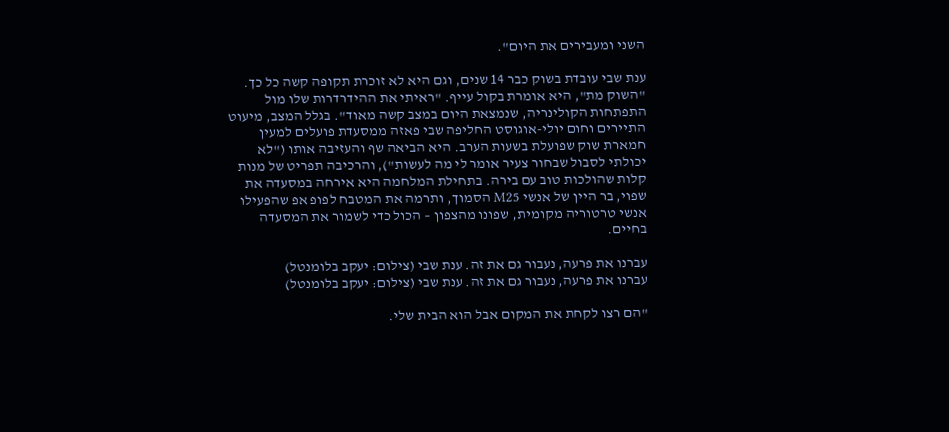השני ומעבירים את היום".

ענת שבי עובדת בשוק כבר 14 שנים, וגם היא לא זוכרת תקופה קשה כל כך. "השוק מת", היא אומרת בקול עייף. "ראיתי את ההידרדרות שלו מול התפתחות הקולינריה, שנמצאת היום במצב קשה מאוד". בגלל המצב, מיעוט התיירים וחום יולי-אוגוסט החליפה שבי פאזה ממסעדת פועלים למעין חמארת שוק שפועלת בשעות הערב. היא הביאה שף והעזיבה אותו ("לא יכולתי לסבול שבחור צעיר אומר לי מה לעשות"), והרכיבה תפריט של מנות קלות שהולכות טוב עם בירה. בתחילת המלחמה היא אירחה במסעדה את שפוי, בר היין של אנשי M25 הסמוך, ותרמה את המטבח לפופ אפ שהפעילו אנשי טרטוריה מקומית, שפונו מהצפון – הכול כדי לשמור את המסעדה בחיים.

עברנו את פרעה, נעבור גם את זה. ענת שבי (צילום: יעקב בלומנטל)
עברנו את פרעה, נעבור גם את זה. ענת שבי (צילום: יעקב בלומנטל)

"הם רצו לקחת את המקום אבל הוא הבית שלי.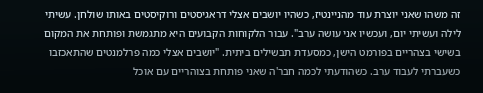זה משהו שאני יוצרת עוד מהניינטיז, כשהיו יושבים אצלי דראגיסטים ורוקיסטים באותו שולחן. עשיתי לילה ועשיתי יום, ועכשיו אני עושה ערב". עבור הלקוחות הקבועים היא מתגמשת ופותחת את המקום בשישי בצהריים בפורמט הישן, כמסעדת תבשילים ביתית. "יושבים אצלי כמה פרלמנטים שהתאכזבו כשעברתי לעבוד ערב. כשהודעתי לכמה חבר'ה שאני פותחת בצוהריים עם אוכל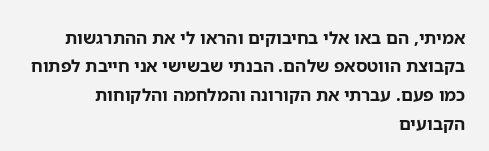אמיתי, הם באו אלי בחיבוקים והראו לי את ההתרגשות בקבוצת הווטסאפ שלהם. הבנתי שבשישי אני חייבת לפתוח כמו פעם. עברתי את הקורונה והמלחמה והלקוחות הקבועים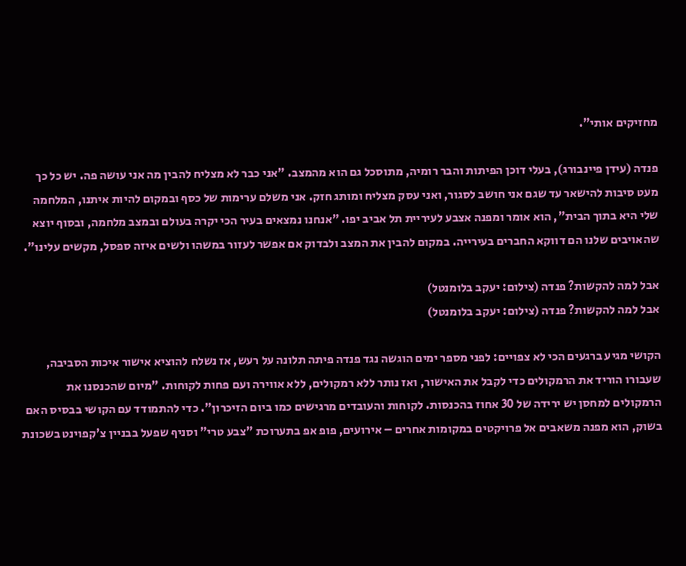מחזיקים אותי".

פנדה (עידן פיינבורג), בעלי דוכן הפיתות והבר רומיה, מתוסכל גם הוא מהמצב. "אני כבר לא מצליח להבין מה אני עושה פה. יש כל כך מעט סיבות להישאר עד שגם אני חושב לסגור, ואני עסק מצליח ומותג חזק. אני משלם ערימות של כסף ובמקום להיות איתנו, המלחמה שלי היא בתוך הבית", הוא אומר ומפנה אצבע לעיריית תל אביב יפו. "אנחנו נמצאים בעיר הכי יקרה בעולם ובמצב מלחמה, ובסוף יוצא שהאויבים שלנו הם דווקא החברים בעירייה. במקום להבין את המצב ולבדוק אם אפשר לעזור במשהו ולשים איזה ספסל, מקשים עלינו".

אבל למה להקשות? פנדה (צילום: יעקב בלומנטל)
אבל למה להקשות? פנדה (צילום: יעקב בלומנטל)

הקושי מגיע ברגעים הכי לא צפויים: לפני מספר ימים הוגשה נגד פנדה פיתה תלונה על רעש, אז נשלח להוציא אישור איכות הסביבה, שעבורו הוריד את הרמקולים כדי לקבל את האישור, ואז נותר ללא רמקולים, ללא אווירה ועם פחות לקוחות. "מיום שהכנסנו את הרמקולים למחסן יש ירידה של 30 אחוז בהכנסות. לקוחות והעובדים מרגישים כמו ביום הזיכרון". כדי להתמודד עם הקושי בבסיס האם בשוק, הוא מפנה משאבים אל פרויקטים במקומות אחרים – אירועים, פופ אפ בתערוכת "צבע טרי" וסניף שפעל בבניין צ'קפוינט בשכונת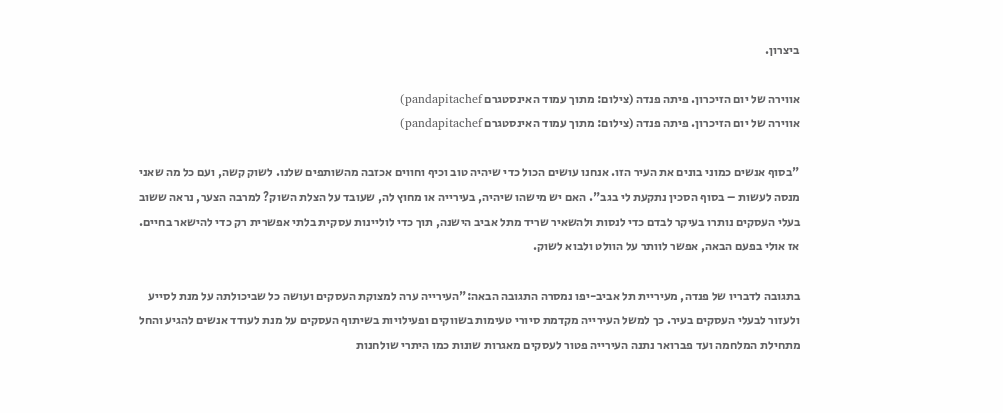ביצרון.

אווירה של יום הזיכרון. פיתה פנדה (צילום: מתוך עמוד האינסטגרם pandapitachef)
אווירה של יום הזיכרון. פיתה פנדה (צילום: מתוך עמוד האינסטגרם pandapitachef)

"בסוף אנשים כמוני בונים את העיר הזו. אנחנו עושים הכול כדי שיהיה טוב וכיף וחווים אכזבה מהשותפים שלנו. לשוק קשה, ועם כל מה שאני מנסה לעשות – בסוף הסכין נתקעת לי בגב". האם יש מישהו שיהיה, בעירייה או מחוץ לה, שעובד על הצלת השוק? למרבה הצער, נראה ששוב בעלי העסקים נותרו בעיקר לבדם כדי לנסות ולהשאיר שריד מתל אביב הישנה, תוך כדי לוליינות עסקית בלתי אפשרית רק כדי להישאר בחיים. אז אולי בפעם הבאה, אפשר לוותר על הוולט ולבוא לשוק.

בתגובה לדבריו של פנדה, מעיריית תל אביב-יפו נמסרה התגובה הבאה:"העירייה ערה למצוקת העסקים ועושה כל שביכולתה על מנת לסייע ולעזור לבעלי העסקים בעיר. כך למשל העירייה מקדמת סיורי טעימות בשווקים ופעילויות בשיתוף העסקים על מנת לעודד אנשים להגיע והחל מתחילת המלחמה ועד פברואר נתנה העירייה פטור לעסקים מאגרות שונות כמו היתרי שולחנות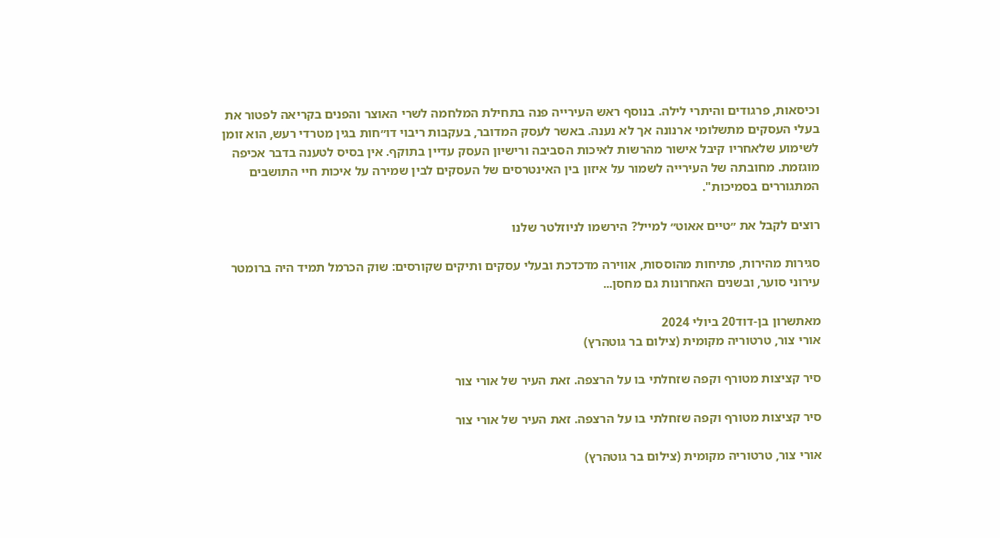וכיסאות, פרגודים והיתרי לילה. בנוסף ראש העירייה פנה בתחילת המלחמה לשרי האוצר והפנים בקריאה לפטור את בעלי העסקים מתשלומי ארנונה אך לא נענה. באשר לעסק המדובר, בעקבות ריבוי דו״חות בגין מטרדי רעש, הוא זומן לשימוע שלאחריו קיבל אישור מהרשות לאיכות הסביבה ורישיון העסק עדיין בתוקף. אין בסיס לטענה בדבר אכיפה מוגזמת. מחובתה של העירייה לשמור על איזון בין האינטרסים של העסקים לבין שמירה על איכות חיי התושבים המתגוררים בסמיכות".

רוצים לקבל את ״טיים אאוט״ למייל? הירשמו לניוזלטר שלנו

סגירות מהירות, פתיחות מהוססות, אווירה מדכדכת ובעלי עסקים ותיקים שקורסים: שוק הכרמל תמיד היה ברומטר עירוני סוער, ובשנים האחרונות גם מחסן...

מאתשרון בן-דוד20 ביולי 2024
אורי צור, טרטוריה מקומית (צילום בר גוטהרץ)

סיר קציצות מטורף וקפה שזחלתי בו על הרצפה. זאת העיר של אורי צור

סיר קציצות מטורף וקפה שזחלתי בו על הרצפה. זאת העיר של אורי צור

אורי צור, טרטוריה מקומית (צילום בר גוטהרץ)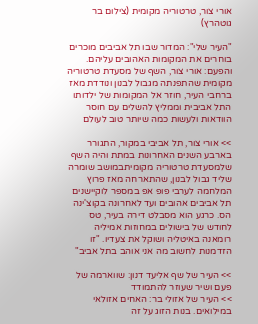אורי צור, טרטוריה מקומית (צילום בר גוטהרץ)

"העיר שלי": המדור שבו תל אביבים מוכרים בוחרים את המקומות האהובים עליהם. והפעם: אורי צור, השף של מסעדת טרטוריה מקומית שהתפנתה מגבול לבנון ונודדת מאז ברחבי העיר, חוזר אל המקומות של ילדותו התל אביבית וממליץ להשלים עם חוסר הוודאות ולעשות כמה שיותר טוב לעולם

>> אורי צור, תל אביבי במקור, התגורר בארבע השנים האחרונות במתת והיה השף שלמסעדת טרטוריה מקומיתבמושב שומרה שליד גבול לבנון, שהתארחה מאז פרוץ המלחמה לערבי פופ אפ במספר לוקיישנים תל אביבים אהובים ועד לאחרונה בקוצ'ינה הס. כרגע הוא מסבלט דירה בעיר, טס לחודש של בישולים במחוזות אמיליה רומאנה באיטליה ושוקל את צעדיו. "זו הזדמנות לחשוב מה אני אוהב בתל אביב"

>> העיר של שף אליעד דנון: שווארמה של פעם ושיר שעוזר להתמודד
>> העיר של אזולי בר: האחים אזולאי במילואים. בנות הזוג על זה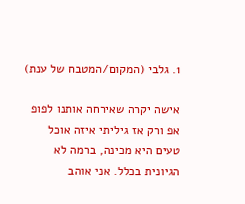1. גלבי (המקום/המטבח של ענת)

אישה יקרה שאירחה אותנו לפופ אפ ורק אז גיליתי איזה אוכל טעים היא מכינה, ברמה לא הגיונית בכלל. אני אוהב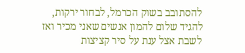להסתובב בשוק הכרמל, לבחור ירקות, להגיד שלום להמון אנשים שאני מכיר ואז לשבת אצל ענת על סיר קציצות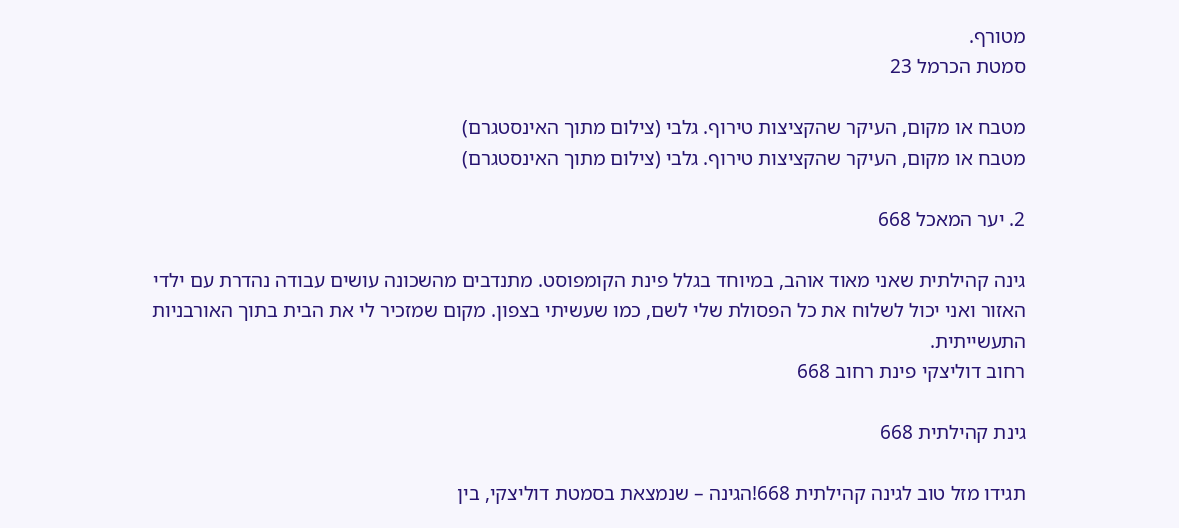מטורף.
סמטת הכרמל 23

מטבח או מקום, העיקר שהקציצות טירוף. גלבי (צילום מתוך האינסטגרם)
מטבח או מקום, העיקר שהקציצות טירוף. גלבי (צילום מתוך האינסטגרם)

2. יער המאכל 668

גינה קהילתית שאני מאוד אוהב, במיוחד בגלל פינת הקומפוסט. מתנדבים מהשכונה עושים עבודה נהדרת עם ילדי האזור ואני יכול לשלוח את כל הפסולת שלי לשם, כמו שעשיתי בצפון. מקום שמזכיר לי את הבית בתוך האורבניות התעשייתית.
רחוב דוליצקי פינת רחוב 668

גינת קהילתית 668

תגידו מזל טוב לגינה קהילתית 668!הגינה – שנמצאת בסמטת דוליצקי, בין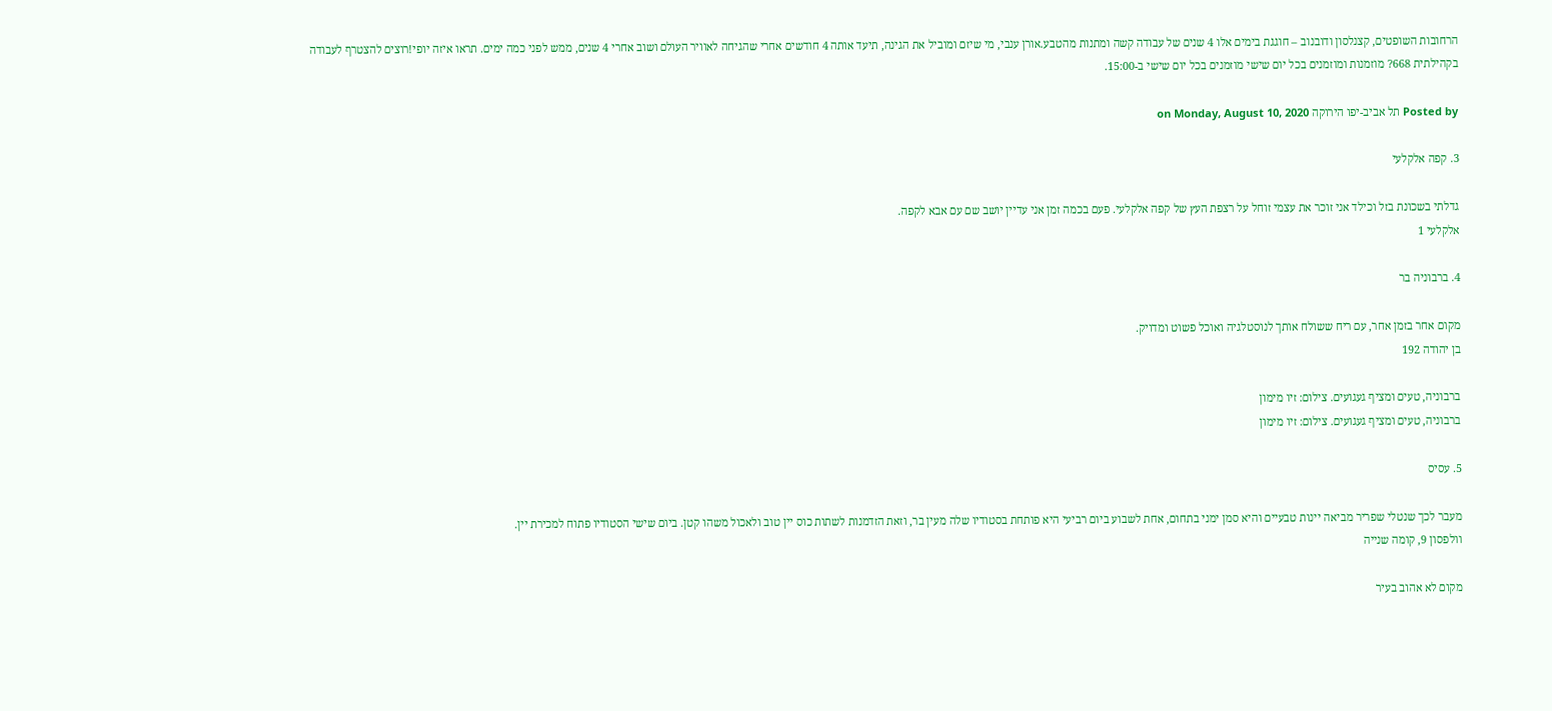הרחובות השופטים, קצנלסון ודובנוב – חוגגת בימים אלו 4 שנים של עבודה קשה ומתנות מהטבע.אורן ענבי, מי שיזם ומוביל את הגינה, תיעד אותה 4 חודשים אחרי שהגיחה לאוויר העולם ושוב אחרי 4 שנים, ממש לפני כמה ימים. תראו איזה יופי!רוצים להצטרף לעבודה בקהילתית 668? מוזמנות ומוזמנים בכל יום שישי מוזמנים בכל יום שישי ב-15:00.

Posted by תל אביב-יפו הירוקה on Monday, August 10, 2020

3. קפה אלקלעי

גדלתי בשכונת בזל וכילד אני זוכר את עצמי זוחל על רצפת העץ של קפה אלקלעי. פעם בכמה זמן אני עדיין יושב שם עם אבא לקפה.
אלקלעי 1

4. ברבוניה בר

מקום אחר בזמן אחר, עם ריח ששולח אותך לנוסטלגיה ואוכל פשוט ומדויק.
בן יהודה 192

ברבוניה, טעים ומציף געגועים. צילום: זיו מימון
ברבוניה, טעים ומציף געגועים. צילום: זיו מימון

5. עסיס

מעבר לכך שנטלי שפריר מביאה יינות טבעיים והיא סמן ימני בתחום, אחת לשבוע ביום רביעי היא פותחת בסטודיו שלה מעין בר, וזאת הזדמנות לשתות כוס יין טוב ולאכול משהו קטן. ביום שישי הסטודיו פתוח למכירת יין.
וולפסון 9, קומה שנייה

מקום לא אהוב בעיר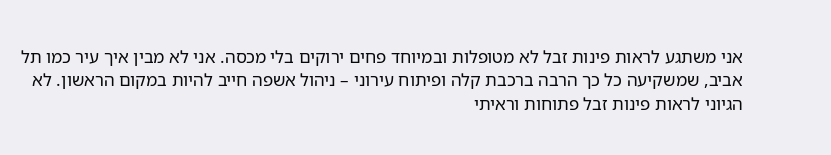אני משתגע לראות פינות זבל לא מטופלות ובמיוחד פחים ירוקים בלי מכסה. אני לא מבין איך עיר כמו תל אביב, שמשקיעה כל כך הרבה ברכבת קלה ופיתוח עירוני – ניהול אשפה חייב להיות במקום הראשון. לא הגיוני לראות פינות זבל פתוחות וראיתי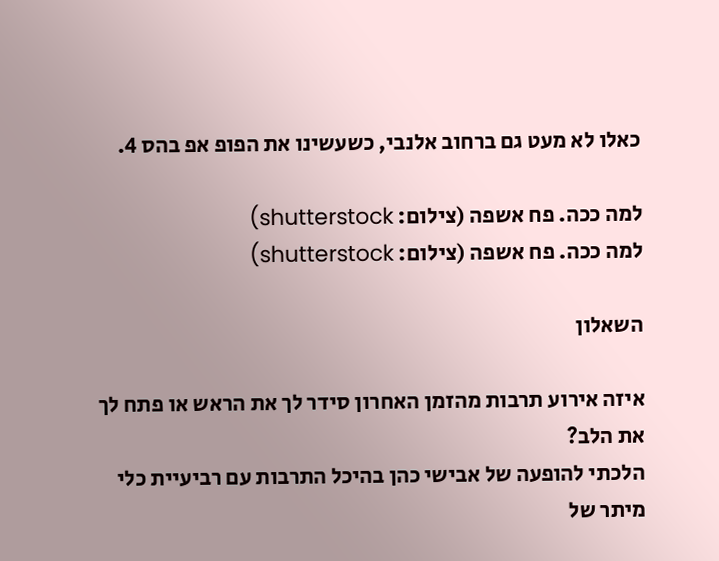כאלו לא מעט גם ברחוב אלנבי, כשעשינו את הפופ אפ בהס 4.

למה ככה. פח אשפה (צילום: shutterstock)
למה ככה. פח אשפה (צילום: shutterstock)

השאלון

איזה אירוע תרבות מהזמן האחרון סידר לך את הראש או פתח לך את הלב?
הלכתי להופעה של אבישי כהן בהיכל התרבות עם רביעיית כלי מיתר של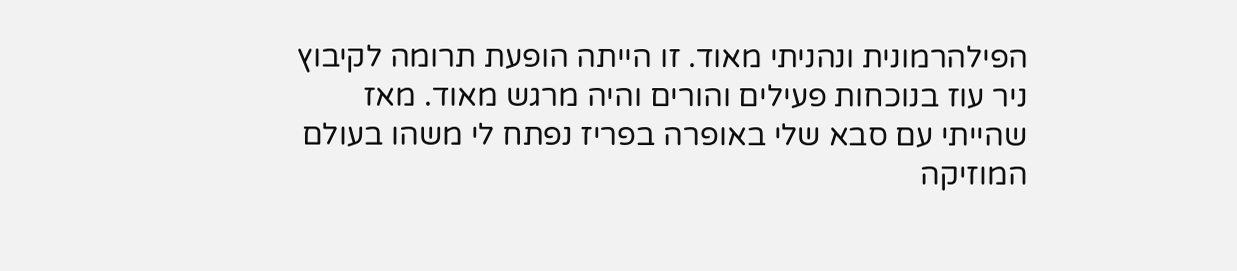הפילהרמונית ונהניתי מאוד. זו הייתה הופעת תרומה לקיבוץ ניר עוז בנוכחות פעילים והורים והיה מרגש מאוד. מאז שהייתי עם סבא שלי באופרה בפריז נפתח לי משהו בעולם המוזיקה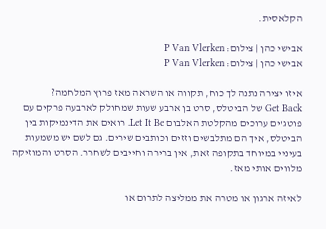הקלאסית.

אבישי כהן | צילום: P Van Vlerken
אבישי כהן | צילום: P Van Vlerken

איזו יצירה נתנה לך כוח, תקווה או השראה מאז פרוץ המלחמה?
Get Back של הביטלס, סרט בן ארבע שעות שמחולק לארבעה פרקים עם פוטג'ים ערוכים מהקלטת האלבום Let It Be. רואים את הדינמיקות בין הביטלס, איך הם מתלבשים וזזים וכותבים שירים. גם לשם יש משמעות בעיניי במיוחד בתקופה זאת, אין ברירה וחייבים לשחרר. הסרט והמוזיקה מלווים אותי מאז.

לאיזה ארגון או מטרה את ממליצה לתרום או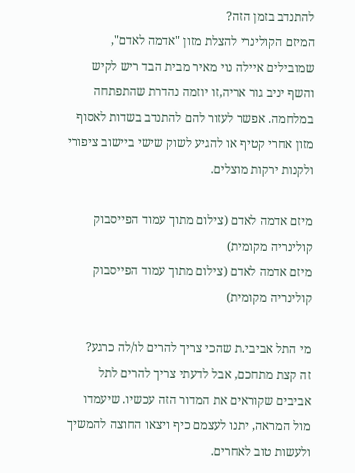להתנדב בזמן הזה?
המיזם הקולינרי להצלת מזון "אדמה לאדם", שמובילים איילה נוי מאיר מבית הבד ריש לקיש והשף יניב גור אריה,זו יוזמה נהדרת שהתפתחה במלחמה. אפשר לעזור להם להתנדב בשדות לאסוף מזון אחרי קטיף או להגיע לשוק שישי ביישוב ציפורי ולקנות ירקות מוצלים.

מיזם אדמה לאדם (צילום מתוך עמוד הפייסבוק קולינריה מקומית)
מיזם אדמה לאדם (צילום מתוך עמוד הפייסבוק קולינריה מקומית)

מי התל אביבי.ת שהכי צריך להרים לו/לה כרגע?
זה קצת מתחכם, אבל לדעתי צריך להרים לתל אביבים שקוראים את המדור הזה עכשיו. שיעמדו מול המראה, יתנו לעצמם כיף ויצאו החוצה להמשיך ולעשות טוב לאחרים.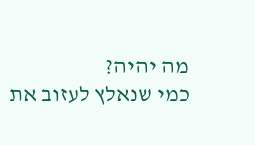מה יהיה?
כמי שנאלץ לעזוב את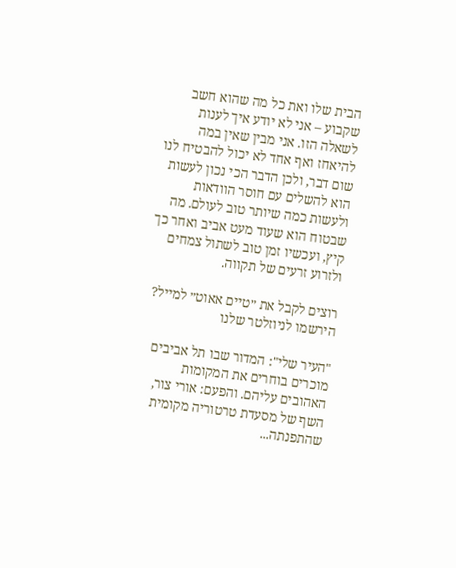הבית שלו ואת כל מה שהוא חשב שקבוע – אני לא יודע איך לענות לשאלה הזו. אני מבין שאין במה להיאחז ואף אחד לא יכול להבטיח לנו שום דבר, ולכן הדבר הכי נכון לעשות הוא להשלים עם חוסר הוודאות ולעשות כמה שיותר טוב לעולם. מה שבטוח הוא שעוד מעט אביב ואחר כך קיץ, ועכשיו זמן טוב לשתול צמחים ולזרוע זרעים של תקווה.

רוצים לקבל את ״טיים אאוט״ למייל? הירשמו לניוזלטר שלנו

"העיר שלי": המדור שבו תל אביבים מוכרים בוחרים את המקומות האהובים עליהם. והפעם: אורי צור, השף של מסעדת טרטוריה מקומית שהתפנתה...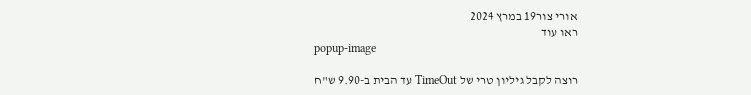אורי צור19 במרץ 2024
ראו עוד
popup-image

רוצה לקבל גיליון טרי של TimeOut עד הבית ב-9.90 ש"ח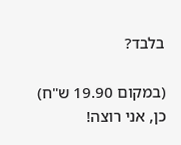בלבד?

(במקום 19.90 ש"ח)
כן, אני רוצה!